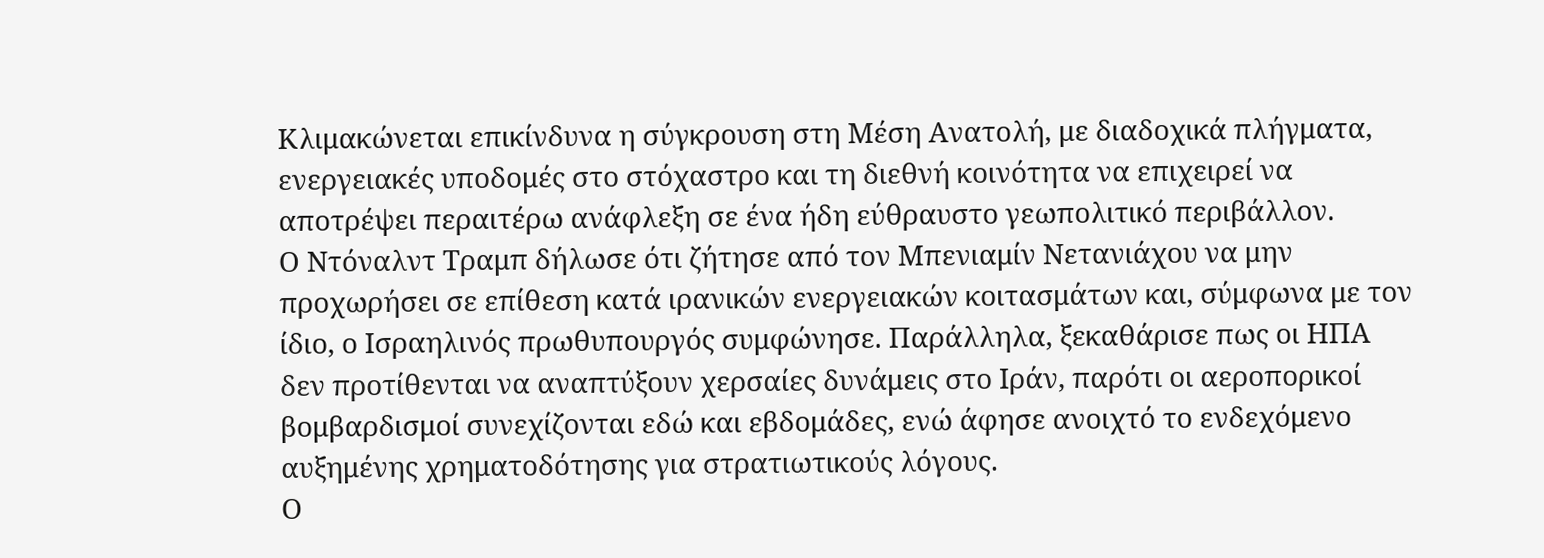Κλιμακώνεται επικίνδυνα η σύγκρουση στη Μέση Ανατολή, με διαδοχικά πλήγματα, ενεργειακές υποδομές στο στόχαστρο και τη διεθνή κοινότητα να επιχειρεί να αποτρέψει περαιτέρω ανάφλεξη σε ένα ήδη εύθραυστο γεωπολιτικό περιβάλλον.
Ο Ντόναλντ Τραμπ δήλωσε ότι ζήτησε από τον Μπενιαμίν Νετανιάχου να μην προχωρήσει σε επίθεση κατά ιρανικών ενεργειακών κοιτασμάτων και, σύμφωνα με τον ίδιο, ο Ισραηλινός πρωθυπουργός συμφώνησε. Παράλληλα, ξεκαθάρισε πως οι ΗΠΑ δεν προτίθενται να αναπτύξουν χερσαίες δυνάμεις στο Ιράν, παρότι οι αεροπορικοί βομβαρδισμοί συνεχίζονται εδώ και εβδομάδες, ενώ άφησε ανοιχτό το ενδεχόμενο αυξημένης χρηματοδότησης για στρατιωτικούς λόγους.
Ο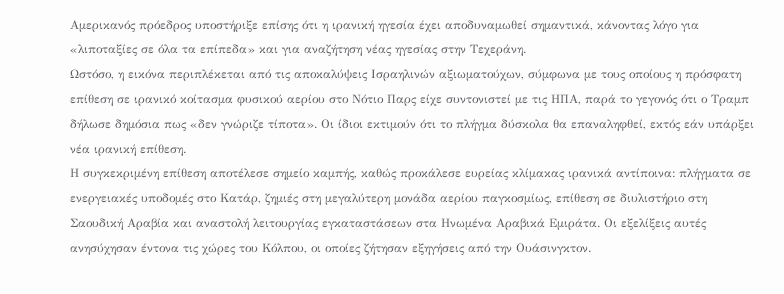Αμερικανός πρόεδρος υποστήριξε επίσης ότι η ιρανική ηγεσία έχει αποδυναμωθεί σημαντικά, κάνοντας λόγο για «λιποταξίες σε όλα τα επίπεδα» και για αναζήτηση νέας ηγεσίας στην Τεχεράνη.
Ωστόσο, η εικόνα περιπλέκεται από τις αποκαλύψεις Ισραηλινών αξιωματούχων, σύμφωνα με τους οποίους η πρόσφατη επίθεση σε ιρανικό κοίτασμα φυσικού αερίου στο Νότιο Παρς είχε συντονιστεί με τις ΗΠΑ, παρά το γεγονός ότι ο Τραμπ δήλωσε δημόσια πως «δεν γνώριζε τίποτα». Οι ίδιοι εκτιμούν ότι το πλήγμα δύσκολα θα επαναληφθεί, εκτός εάν υπάρξει νέα ιρανική επίθεση.
Η συγκεκριμένη επίθεση αποτέλεσε σημείο καμπής, καθώς προκάλεσε ευρείας κλίμακας ιρανικά αντίποινα: πλήγματα σε ενεργειακές υποδομές στο Κατάρ, ζημιές στη μεγαλύτερη μονάδα αερίου παγκοσμίως, επίθεση σε διυλιστήριο στη Σαουδική Αραβία και αναστολή λειτουργίας εγκαταστάσεων στα Ηνωμένα Αραβικά Εμιράτα. Οι εξελίξεις αυτές ανησύχησαν έντονα τις χώρες του Κόλπου, οι οποίες ζήτησαν εξηγήσεις από την Ουάσινγκτον.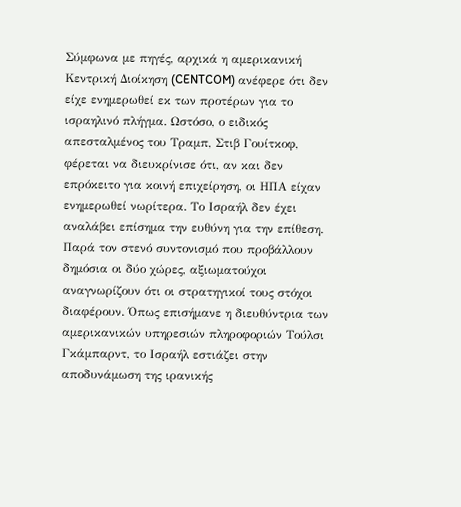Σύμφωνα με πηγές, αρχικά η αμερικανική Κεντρική Διοίκηση (CENTCOM) ανέφερε ότι δεν είχε ενημερωθεί εκ των προτέρων για το ισραηλινό πλήγμα. Ωστόσο, ο ειδικός απεσταλμένος του Τραμπ, Στιβ Γουίτκοφ, φέρεται να διευκρίνισε ότι, αν και δεν επρόκειτο για κοινή επιχείρηση, οι ΗΠΑ είχαν ενημερωθεί νωρίτερα. Το Ισραήλ δεν έχει αναλάβει επίσημα την ευθύνη για την επίθεση.
Παρά τον στενό συντονισμό που προβάλλουν δημόσια οι δύο χώρες, αξιωματούχοι αναγνωρίζουν ότι οι στρατηγικοί τους στόχοι διαφέρουν. Όπως επισήμανε η διευθύντρια των αμερικανικών υπηρεσιών πληροφοριών Τούλσι Γκάμπαρντ, το Ισραήλ εστιάζει στην αποδυνάμωση της ιρανικής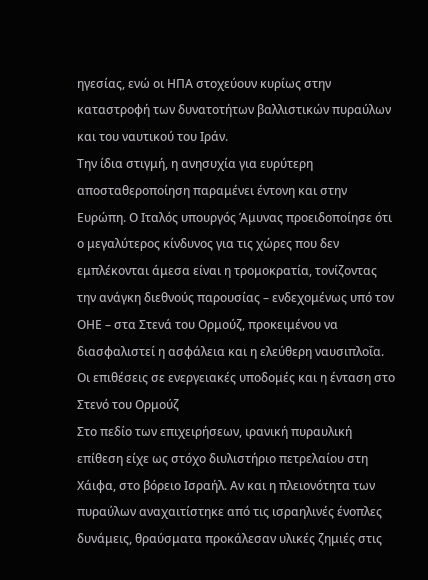ηγεσίας, ενώ οι ΗΠΑ στοχεύουν κυρίως στην καταστροφή των δυνατοτήτων βαλλιστικών πυραύλων και του ναυτικού του Ιράν.
Την ίδια στιγμή, η ανησυχία για ευρύτερη αποσταθεροποίηση παραμένει έντονη και στην Ευρώπη. Ο Ιταλός υπουργός Άμυνας προειδοποίησε ότι ο μεγαλύτερος κίνδυνος για τις χώρες που δεν εμπλέκονται άμεσα είναι η τρομοκρατία, τονίζοντας την ανάγκη διεθνούς παρουσίας – ενδεχομένως υπό τον ΟΗΕ – στα Στενά του Ορμούζ, προκειμένου να διασφαλιστεί η ασφάλεια και η ελεύθερη ναυσιπλοΐα.
Οι επιθέσεις σε ενεργειακές υποδομές και η ένταση στο Στενό του Ορμούζ
Στο πεδίο των επιχειρήσεων, ιρανική πυραυλική επίθεση είχε ως στόχο διυλιστήριο πετρελαίου στη Χάιφα, στο βόρειο Ισραήλ. Αν και η πλειονότητα των πυραύλων αναχαιτίστηκε από τις ισραηλινές ένοπλες δυνάμεις, θραύσματα προκάλεσαν υλικές ζημιές στις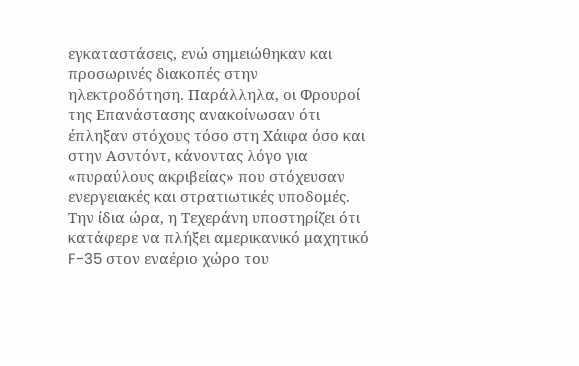εγκαταστάσεις, ενώ σημειώθηκαν και προσωρινές διακοπές στην ηλεκτροδότηση. Παράλληλα, οι Φρουροί της Επανάστασης ανακοίνωσαν ότι έπληξαν στόχους τόσο στη Χάιφα όσο και στην Ασντόντ, κάνοντας λόγο για «πυραύλους ακριβείας» που στόχευσαν ενεργειακές και στρατιωτικές υποδομές.
Την ίδια ώρα, η Τεχεράνη υποστηρίζει ότι κατάφερε να πλήξει αμερικανικό μαχητικό F-35 στον εναέριο χώρο του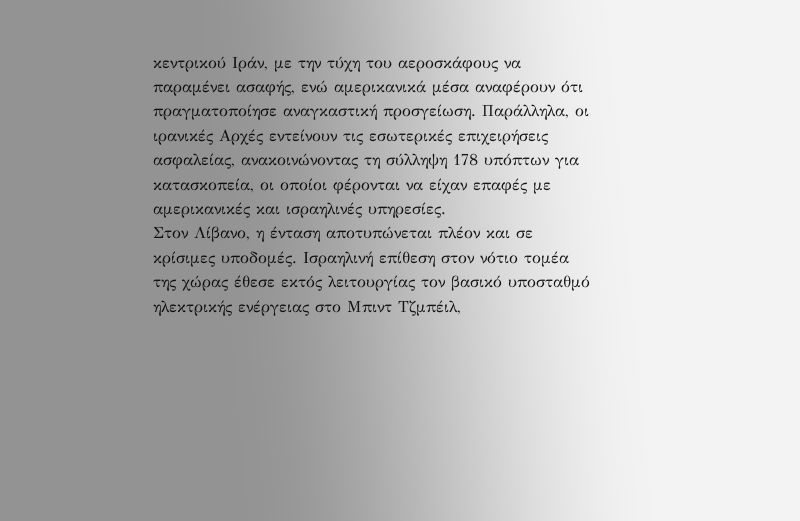κεντρικού Ιράν, με την τύχη του αεροσκάφους να παραμένει ασαφής, ενώ αμερικανικά μέσα αναφέρουν ότι πραγματοποίησε αναγκαστική προσγείωση. Παράλληλα, οι ιρανικές Αρχές εντείνουν τις εσωτερικές επιχειρήσεις ασφαλείας, ανακοινώνοντας τη σύλληψη 178 υπόπτων για κατασκοπεία, οι οποίοι φέρονται να είχαν επαφές με αμερικανικές και ισραηλινές υπηρεσίες.
Στον Λίβανο, η ένταση αποτυπώνεται πλέον και σε κρίσιμες υποδομές. Ισραηλινή επίθεση στον νότιο τομέα της χώρας έθεσε εκτός λειτουργίας τον βασικό υποσταθμό ηλεκτρικής ενέργειας στο Μπιντ Τζμπέιλ,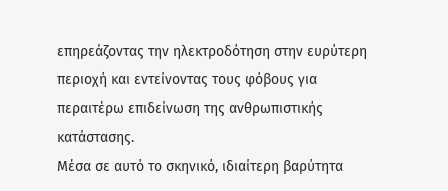επηρεάζοντας την ηλεκτροδότηση στην ευρύτερη περιοχή και εντείνοντας τους φόβους για περαιτέρω επιδείνωση της ανθρωπιστικής κατάστασης.
Μέσα σε αυτό το σκηνικό, ιδιαίτερη βαρύτητα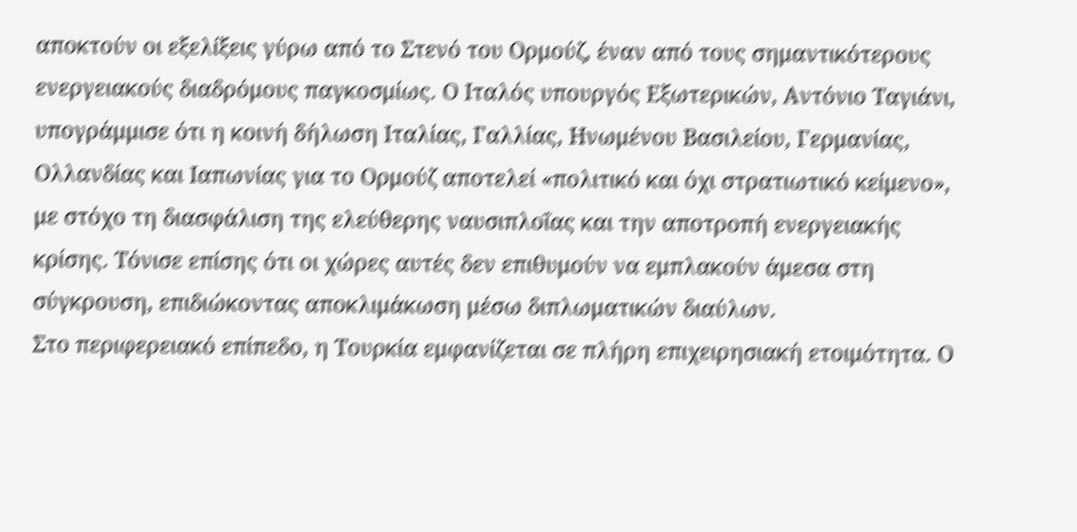αποκτούν οι εξελίξεις γύρω από το Στενό του Ορμούζ, έναν από τους σημαντικότερους ενεργειακούς διαδρόμους παγκοσμίως. Ο Ιταλός υπουργός Εξωτερικών, Αντόνιο Ταγιάνι, υπογράμμισε ότι η κοινή δήλωση Ιταλίας, Γαλλίας, Ηνωμένου Βασιλείου, Γερμανίας, Ολλανδίας και Ιαπωνίας για το Ορμούζ αποτελεί «πολιτικό και όχι στρατιωτικό κείμενο», με στόχο τη διασφάλιση της ελεύθερης ναυσιπλοΐας και την αποτροπή ενεργειακής κρίσης. Τόνισε επίσης ότι οι χώρες αυτές δεν επιθυμούν να εμπλακούν άμεσα στη σύγκρουση, επιδιώκοντας αποκλιμάκωση μέσω διπλωματικών διαύλων.
Στο περιφερειακό επίπεδο, η Τουρκία εμφανίζεται σε πλήρη επιχειρησιακή ετοιμότητα. Ο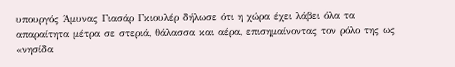υπουργός Άμυνας Γιασάρ Γκιουλέρ δήλωσε ότι η χώρα έχει λάβει όλα τα απαραίτητα μέτρα σε στεριά, θάλασσα και αέρα, επισημαίνοντας τον ρόλο της ως «νησίδα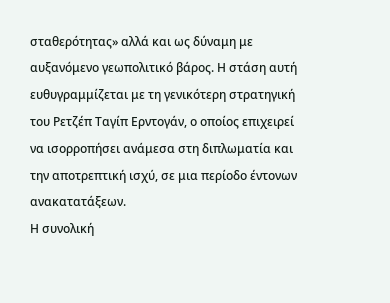σταθερότητας» αλλά και ως δύναμη με αυξανόμενο γεωπολιτικό βάρος. Η στάση αυτή ευθυγραμμίζεται με τη γενικότερη στρατηγική του Ρετζέπ Ταγίπ Ερντογάν, ο οποίος επιχειρεί να ισορροπήσει ανάμεσα στη διπλωματία και την αποτρεπτική ισχύ, σε μια περίοδο έντονων ανακατατάξεων.
Η συνολική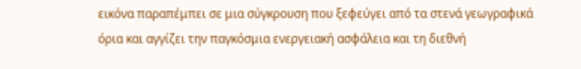εικόνα παραπέμπει σε μια σύγκρουση που ξεφεύγει από τα στενά γεωγραφικά όρια και αγγίζει την παγκόσμια ενεργειακή ασφάλεια και τη διεθνή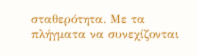σταθερότητα. Με τα πλήγματα να συνεχίζονται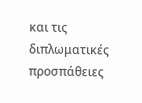και τις διπλωματικές προσπάθειες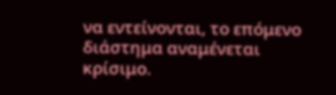να εντείνονται, το επόμενο διάστημα αναμένεται κρίσιμο.